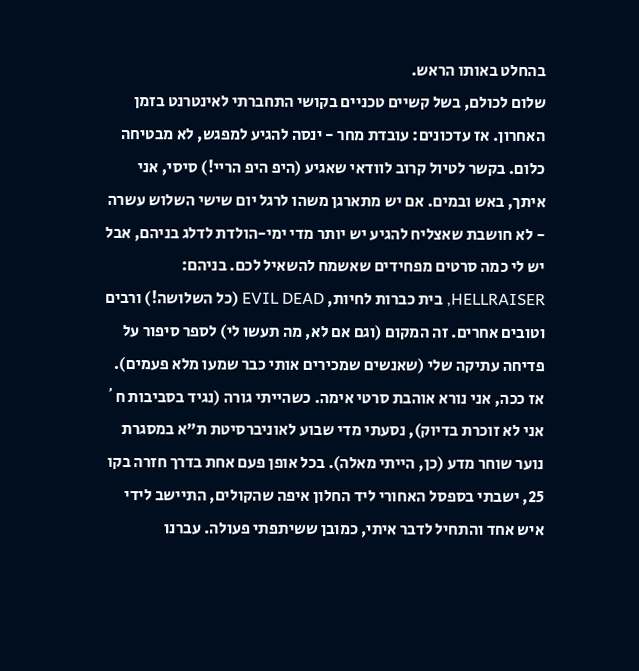בהחלט באותו הראש.
שלום לכולם, בשל קשיים טכניים בקושי התחברתי לאינטרנט בזמן האחרון. אז עדכונים: עובדת מחר - ינסה להגיע למפגש, לא מבטיחה כלום. בקשר לטיול קרוב לוודאי שאגיע (היפ היפ הריי!) סיסי, אני איתך, באש ובמים. אם יש מתארגן משהו לרגל יום שישי השלוש עשרה - לא חושבת שאצליח להגיע יש יותר מדי ימי-הולדת לדלג בניהם, אבל יש לי כמה סרטים מפחידים שאשמח להשאיל לכם. בניהם: HELLRAISER, בית כברות לחיות, EVIL DEAD (כל השלושה!) ורבים וטובים אחרים. זה המקום (וגם אם לא, מה תעשו לי) לספר סיפור על פדיחה עתיקה שלי (שאנשים שמכירים אותי כבר שמעו מלא פעמים). אז ככה, אני נורא אוהבת סרטי אימה. כשהייתי גורה (נגיד בסביבות ח´ אני לא זוכרת בדיוק), נסעתי מדי שבוע לאוניברסיטת ת"א במסגרת נוער שוחר מדע (כן, הייתי מאלה). בכל אופן פעם אחת בדרך חזרה בקו 25, ישבתי בספסל האחורי ליד החלון איפה שהקולים, התיישב לידי איש אחד והתחיל לדבר איתי, כמובן ששיתפתי פעולה. עברנו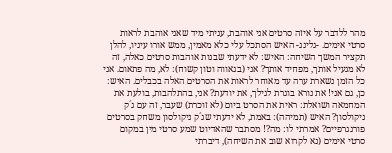מהר ללדבר על איזה סרטים אני אוהבת, עניתי מיד שאני אוהבת לראות סרטי אימים. -גלינג- האיש הסתכל עלי כלא מאמין, ממש אורו עיניו, להלן תקציר המשך השיחה: האיש: לא ידעתי שבנות אוהבות סרטים כאלה, זה לא מגעיל אותך, מפחיד אותך? אני (בגאווה וטון קשוח): לא, מה פתאום. אני כל הזמן נשארת ערה עד מאוחר לראות את הסרטים האלה בכבלים. האיש: כן, גם אני! את נורא בוגרת לגילך, את יודעת? אני, בהתלהבות, בולעת את המחמאה ושואלת: ראית את הסרט ביום (לא זוכרת) שעבר, זה עם ג´ק ניקולסון? האיש (תמיהה): באמת, לא ידעתי שג´ק ניקולסון משחק בסרטים פורנגרפיים? אמרתי לו: מה?! מסתבר שהאדיוט שמע סרטי מין במקום סרטי אימים (נא לקרוא שוב את השיחה), דיברתי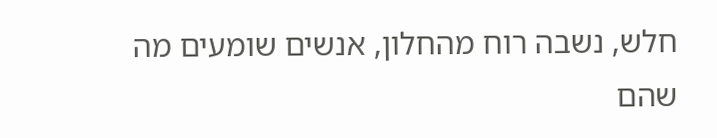חלש, נשבה רוח מהחלון, אנשים שומעים מה שהם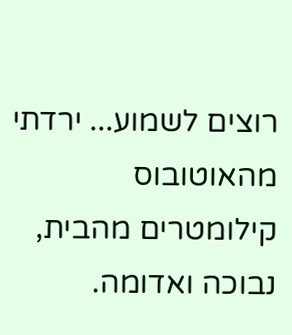רוצים לשמוע... ירדתי מהאוטובוס קילומטרים מהבית, נבוכה ואדומה.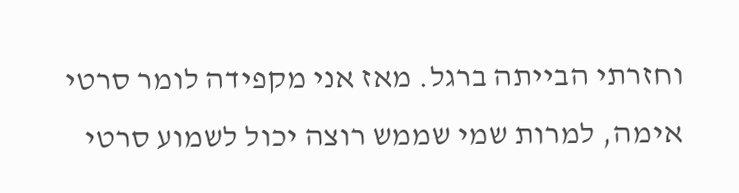וחזרתי הבייתה ברגל. מאז אני מקפידה לומר סרטי אימה, למרות שמי שממש רוצה יכול לשמוע סרטי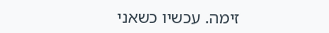זימה. עכשיו כשאני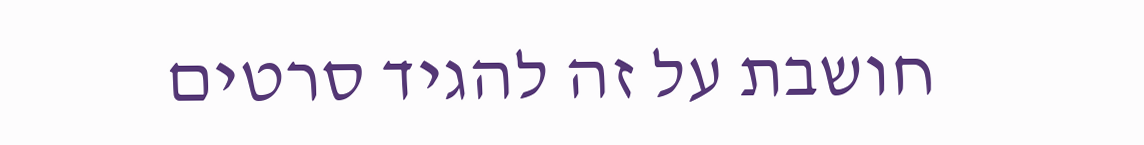חושבת על זה להגיד סרטים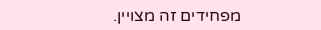מפחידים זה מצויין.